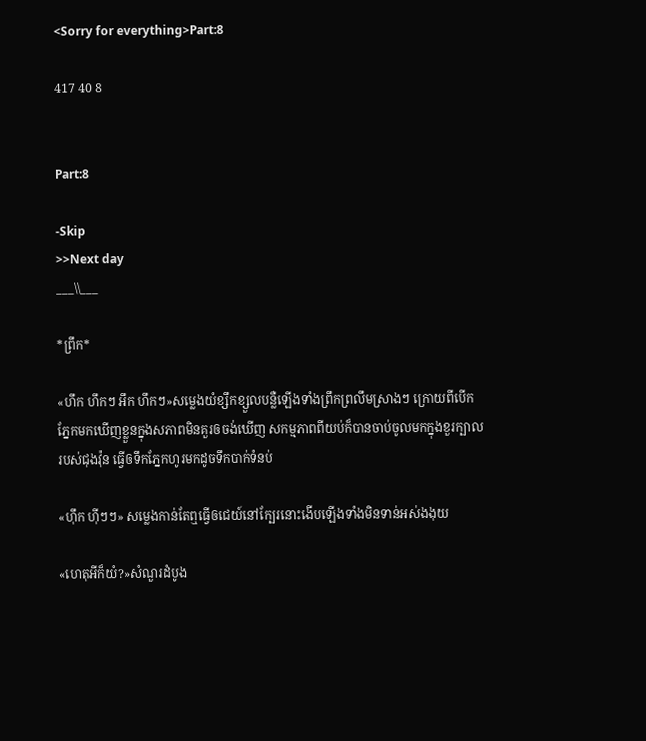<Sorry for everything>Part:8

417 40 8


Part:8

-Skip
>>Next day
___\\___

*ព្រឹក*

«ហឹក ហឹកៗ អឹក ហឹកៗ»សម្លេងយំខ្សឹកខ្សួលបន្លឺឡើងទាំងព្រឹកព្រលឹមស្រាងៗ ក្រោយពីបើកភ្នែកមកឃើញខ្លួនក្នុងសភាពមិនគួរឲចង់ឃើញ សកម្មភាពពីយប់ក៏បានចាប់ចូលមកក្នុងខួរក្បាលរបស់ជុងវ៉ុន ធ្វើឲទឹកភ្នែកហូរមកដូចទឹកបាក់ទំនប់

«ហុឹក ហុីៗៗ» សម្លេងកាន់តែឮធ្វើឲជេយ៍នៅក្បែរនោះងើបឡើងទាំងមិនទាន់អស់ងងុយ

«ហេតុអីក៏យំ?»សំណួរដំបូង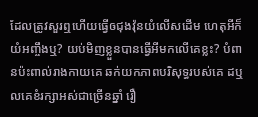ដែលត្រូវសួរឮហើយធ្វើឲជុងវ៉ុនយំលើសដើម ហេតុអីក៏យំអញ្ចឹងឬ? យប់មិញខ្លួនបានធ្វើអីមកលើគេខ្លះ? បំពានប៉ះពាល់រាងកាយគេ ឆក់យកភាពបរិសុទ្ធរបស់គេ ដឬលគេខំរក្សាអស់ជាច្រើនឆ្នាំ រឿ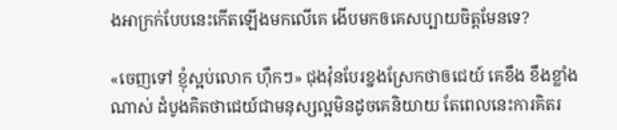ងអាក្រក់បែបនេះកើតឡើងមកលើគេ ងើបមកឲគេសប្បាយចិត្តមែនទេ?

«ចេញទៅ ខ្ញុំស្អប់លោក ហុឹកៗ» ជុងវ៉ុនបែរខ្នងស្រែកថាឲជេយ៍ គេខឹង ខឹងខ្លាំងណាស់ ដំបូងគិតថាជេយ៍ជាមនុស្សល្អមិនដូចគេនិយាយ តែពេលនេះការគិតរ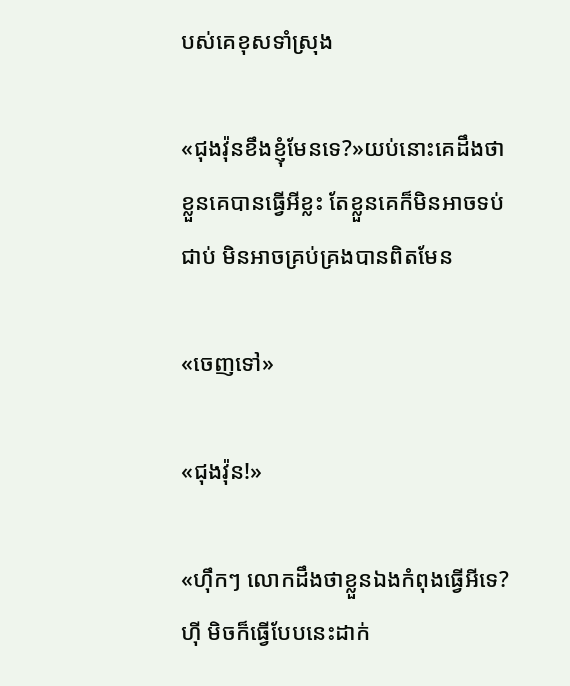បស់គេខុសទាំស្រុង

«ជុងវ៉ុនខឹងខ្ញុំមែនទេ?»យប់នោះគេដឹងថាខ្លួនគេបានធ្វើអីខ្លះ តែខ្លួនគេក៏មិនអាចទប់ជាប់ មិនអាចគ្រប់គ្រងបានពិតមែន

«ចេញទៅ»

«ជុងវ៉ុន!»

«ហុឹកៗ លោកដឹងថាខ្លួនឯងកំពុងធ្វើអីទេ? ហុី មិចក៏ធ្វើបែបនេះដាក់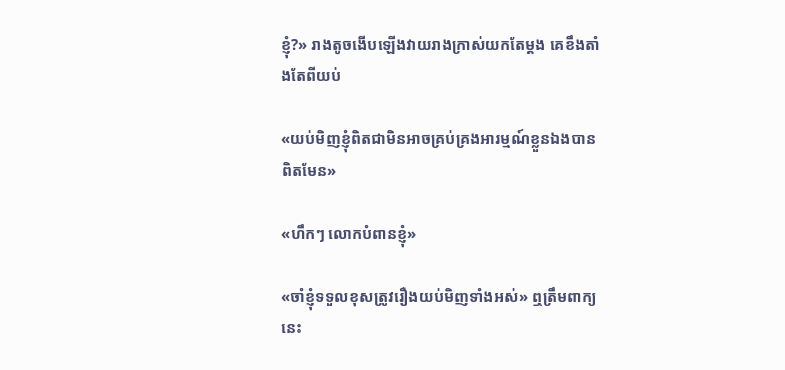ខ្ញុំ?» រាងតូចងើបឡើងវាយរាងក្រាស់យកតែម្តង គេខឹងតាំងតែពីយប់

«យប់មិញខ្ញុំពិតជាមិនអាចគ្រប់គ្រងអារម្មណ៍ខ្លួនឯងបានពិតមែន»

«ហឹកៗ លោកបំពានខ្ញុំ»

«ចាំខ្ញុំទទួលខុសត្រូវរឿងយប់មិញទាំងអស់» ឮត្រឹមពាក្យនេះ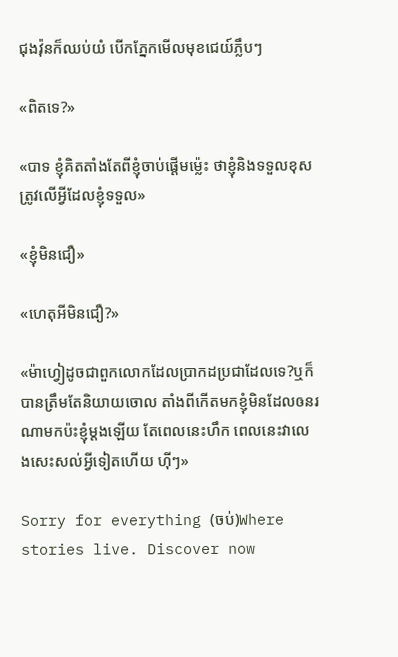ជុងវ៉ុនក៏ឈប់យំ បើកភ្នែកមើលមុខជេយ៍ភ្លឹបៗ

«ពិតទេ?»

«បាទ ខ្ញុំគិតតាំងតែពីខ្ញុំចាប់ផ្តើមម្ល៉េះ ថាខ្ញុំនិងទទួលខុសត្រូវលើអ្វីដែលខ្ញុំទទួល»

«ខ្ញុំមិនជឿ»

«ហេតុអីមិនជឿ?»

«ម៉ាហ្វៀដូចជាពួកលោកដែលប្រាកដប្រជាដែលទេ?ឬក៏បានត្រឹមតែនិយាយចោល តាំងពីកើតមកខ្ញុំមិនដែលឲនរណាមកប៉ះខ្ញុំម្តងឡើយ តែពេលនេះហឹក ពេលនេះវាលេងសេះសល់អ្វីទៀតហើយ ហុីៗ»

Sorry for everything (ចប់)Where stories live. Discover now